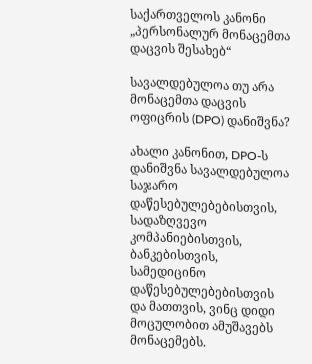საქართველოს კანონი „პერსონალურ მონაცემთა დაცვის შესახებ“

სავალდებულოა თუ არა მონაცემთა დაცვის ოფიცრის (DPO) დანიშვნა?

ახალი კანონით, DPO-ს დანიშვნა სავალდებულოა საჯარო დაწესებულებებისთვის, სადაზღვევო კომპანიებისთვის, ბანკებისთვის, სამედიცინო დაწესებულებებისთვის და მათთვის, ვინც დიდი მოცულობით ამუშავებს მონაცემებს.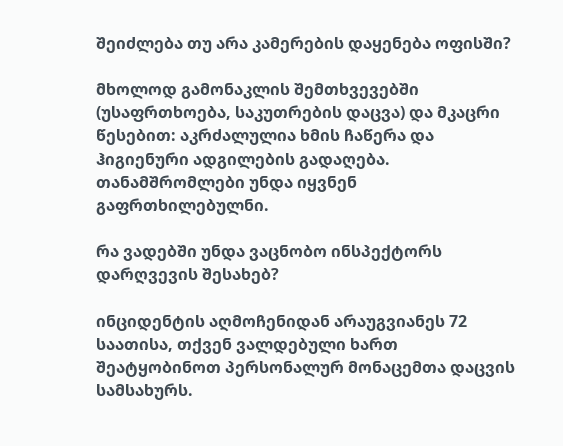შეიძლება თუ არა კამერების დაყენება ოფისში?

მხოლოდ გამონაკლის შემთხვევებში (უსაფრთხოება, საკუთრების დაცვა) და მკაცრი წესებით: აკრძალულია ხმის ჩაწერა და ჰიგიენური ადგილების გადაღება. თანამშრომლები უნდა იყვნენ გაფრთხილებულნი.

რა ვადებში უნდა ვაცნობო ინსპექტორს დარღვევის შესახებ?

ინციდენტის აღმოჩენიდან არაუგვიანეს 72 საათისა, თქვენ ვალდებული ხართ შეატყობინოთ პერსონალურ მონაცემთა დაცვის სამსახურს.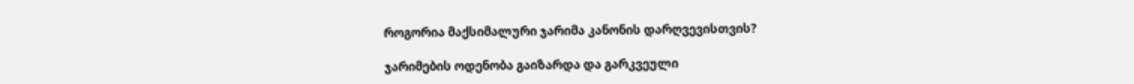როგორია მაქსიმალური ჯარიმა კანონის დარღვევისთვის?

ჯარიმების ოდენობა გაიზარდა და გარკვეული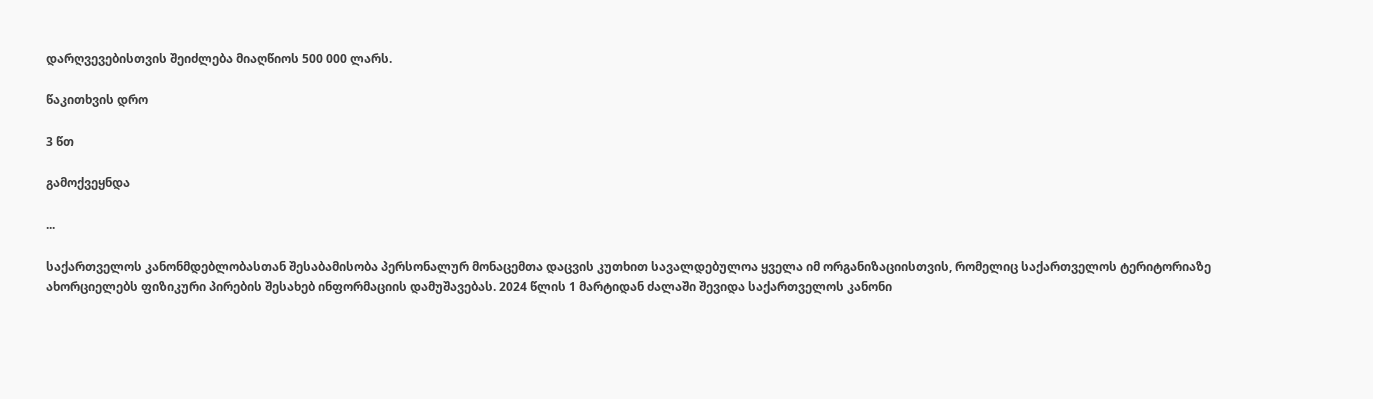დარღვევებისთვის შეიძლება მიაღწიოს 500 000 ლარს.

წაკითხვის დრო

3 წთ

გამოქვეყნდა

...

საქართველოს კანონმდებლობასთან შესაბამისობა პერსონალურ მონაცემთა დაცვის კუთხით სავალდებულოა ყველა იმ ორგანიზაციისთვის, რომელიც საქართველოს ტერიტორიაზე ახორციელებს ფიზიკური პირების შესახებ ინფორმაციის დამუშავებას. 2024 წლის 1 მარტიდან ძალაში შევიდა საქართველოს კანონი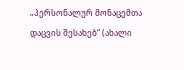„პერსონალურ მონაცემთა დაცვის შესახებ“ (ახალი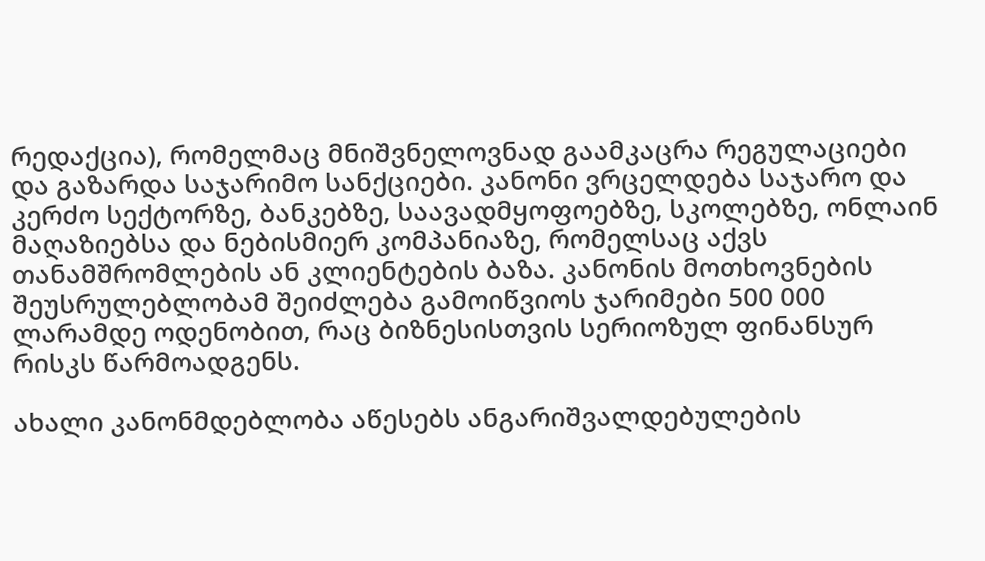რედაქცია), რომელმაც მნიშვნელოვნად გაამკაცრა რეგულაციები და გაზარდა საჯარიმო სანქციები. კანონი ვრცელდება საჯარო და კერძო სექტორზე, ბანკებზე, საავადმყოფოებზე, სკოლებზე, ონლაინ მაღაზიებსა და ნებისმიერ კომპანიაზე, რომელსაც აქვს თანამშრომლების ან კლიენტების ბაზა. კანონის მოთხოვნების შეუსრულებლობამ შეიძლება გამოიწვიოს ჯარიმები 500 000 ლარამდე ოდენობით, რაც ბიზნესისთვის სერიოზულ ფინანსურ რისკს წარმოადგენს.

ახალი კანონმდებლობა აწესებს ანგარიშვალდებულების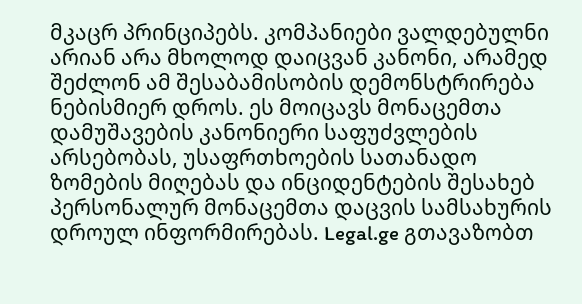მკაცრ პრინციპებს. კომპანიები ვალდებულნი არიან არა მხოლოდ დაიცვან კანონი, არამედ შეძლონ ამ შესაბამისობის დემონსტრირება ნებისმიერ დროს. ეს მოიცავს მონაცემთა დამუშავების კანონიერი საფუძვლების არსებობას, უსაფრთხოების სათანადო ზომების მიღებას და ინციდენტების შესახებ პერსონალურ მონაცემთა დაცვის სამსახურის დროულ ინფორმირებას. Legal.ge გთავაზობთ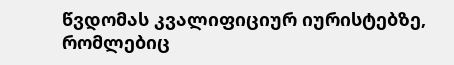წვდომას კვალიფიციურ იურისტებზე, რომლებიც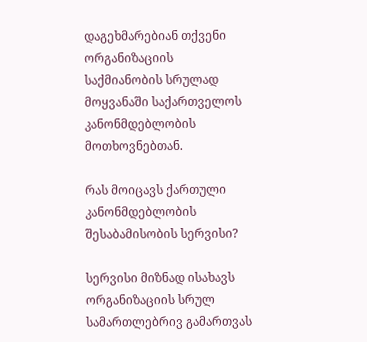დაგეხმარებიან თქვენი ორგანიზაციის საქმიანობის სრულად მოყვანაში საქართველოს კანონმდებლობის მოთხოვნებთან.

რას მოიცავს ქართული კანონმდებლობის შესაბამისობის სერვისი?

სერვისი მიზნად ისახავს ორგანიზაციის სრულ სამართლებრივ გამართვას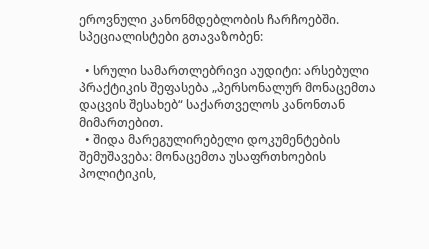ეროვნული კანონმდებლობის ჩარჩოებში. სპეციალისტები გთავაზობენ:

  • სრული სამართლებრივი აუდიტი: არსებული პრაქტიკის შეფასება „პერსონალურ მონაცემთა დაცვის შესახებ“ საქართველოს კანონთან მიმართებით.
  • შიდა მარეგულირებელი დოკუმენტების შემუშავება: მონაცემთა უსაფრთხოების პოლიტიკის,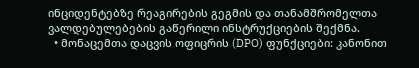ინციდენტებზე რეაგირების გეგმის და თანამშრომელთა ვალდებულებების გაწერილი ინსტრუქციების შექმნა.
  • მონაცემთა დაცვის ოფიცრის (DPO) ფუნქციები: კანონით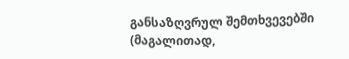განსაზღვრულ შემთხვევებში (მაგალითად,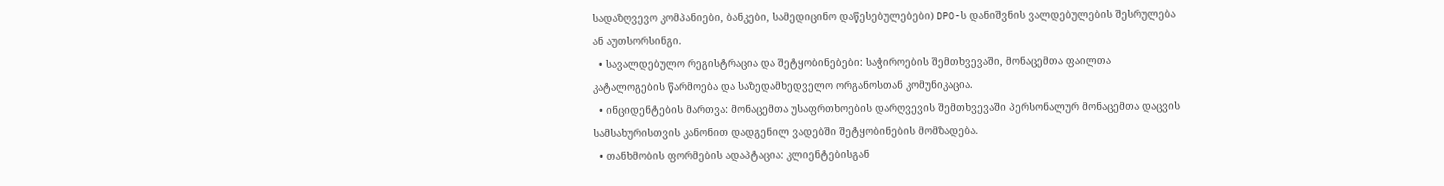სადაზღვევო კომპანიები, ბანკები, სამედიცინო დაწესებულებები) DPO-ს დანიშვნის ვალდებულების შესრულება ან აუთსორსინგი.
  • სავალდებულო რეგისტრაცია და შეტყობინებები: საჭიროების შემთხვევაში, მონაცემთა ფაილთა კატალოგების წარმოება და საზედამხედველო ორგანოსთან კომუნიკაცია.
  • ინციდენტების მართვა: მონაცემთა უსაფრთხოების დარღვევის შემთხვევაში პერსონალურ მონაცემთა დაცვის სამსახურისთვის კანონით დადგენილ ვადებში შეტყობინების მომზადება.
  • თანხმობის ფორმების ადაპტაცია: კლიენტებისგან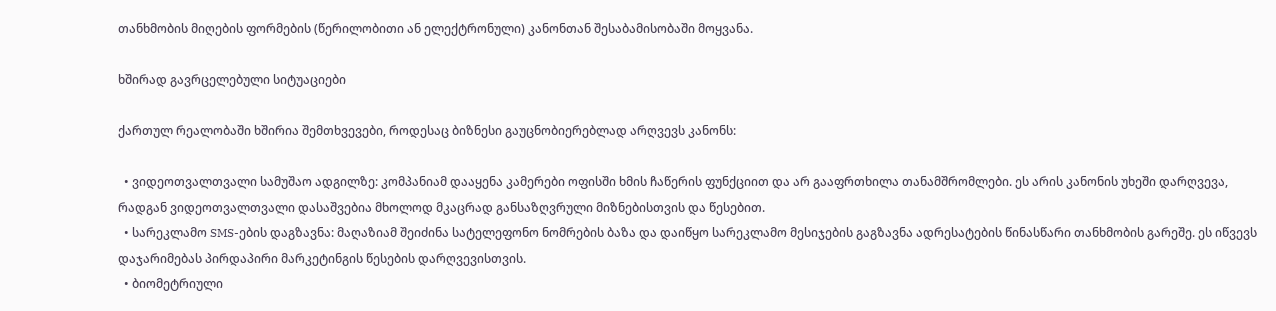თანხმობის მიღების ფორმების (წერილობითი ან ელექტრონული) კანონთან შესაბამისობაში მოყვანა.

ხშირად გავრცელებული სიტუაციები

ქართულ რეალობაში ხშირია შემთხვევები, როდესაც ბიზნესი გაუცნობიერებლად არღვევს კანონს:

  • ვიდეოთვალთვალი სამუშაო ადგილზე: კომპანიამ დააყენა კამერები ოფისში ხმის ჩაწერის ფუნქციით და არ გააფრთხილა თანამშრომლები. ეს არის კანონის უხეში დარღვევა, რადგან ვიდეოთვალთვალი დასაშვებია მხოლოდ მკაცრად განსაზღვრული მიზნებისთვის და წესებით.
  • სარეკლამო SMS-ების დაგზავნა: მაღაზიამ შეიძინა სატელეფონო ნომრების ბაზა და დაიწყო სარეკლამო მესიჯების გაგზავნა ადრესატების წინასწარი თანხმობის გარეშე. ეს იწვევს დაჯარიმებას პირდაპირი მარკეტინგის წესების დარღვევისთვის.
  • ბიომეტრიული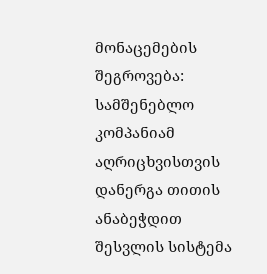მონაცემების შეგროვება: სამშენებლო კომპანიამ აღრიცხვისთვის დანერგა თითის ანაბეჭდით შესვლის სისტემა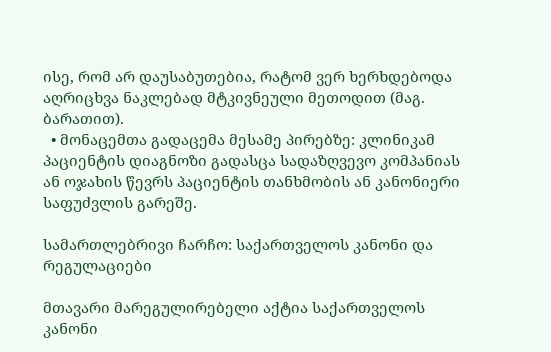ისე, რომ არ დაუსაბუთებია, რატომ ვერ ხერხდებოდა აღრიცხვა ნაკლებად მტკივნეული მეთოდით (მაგ. ბარათით).
  • მონაცემთა გადაცემა მესამე პირებზე: კლინიკამ პაციენტის დიაგნოზი გადასცა სადაზღვევო კომპანიას ან ოჯახის წევრს პაციენტის თანხმობის ან კანონიერი საფუძვლის გარეშე.

სამართლებრივი ჩარჩო: საქართველოს კანონი და რეგულაციები

მთავარი მარეგულირებელი აქტია საქართველოს კანონი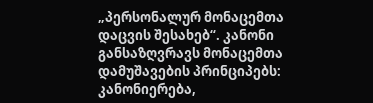„პერსონალურ მონაცემთა დაცვის შესახებ“. კანონი განსაზღვრავს მონაცემთა დამუშავების პრინციპებს: კანონიერება,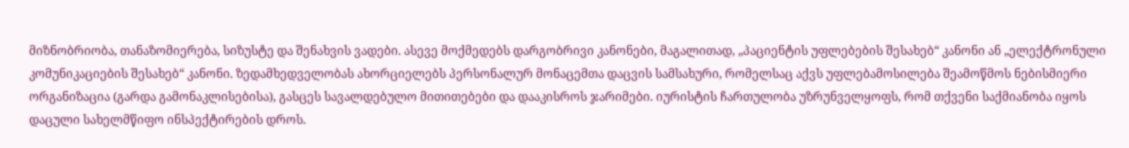მიზნობრიობა, თანაზომიერება, სიზუსტე და შენახვის ვადები. ასევე მოქმედებს დარგობრივი კანონები, მაგალითად, „პაციენტის უფლებების შესახებ“ კანონი ან „ელექტრონული კომუნიკაციების შესახებ“ კანონი. ზედამხედველობას ახორციელებს პერსონალურ მონაცემთა დაცვის სამსახური, რომელსაც აქვს უფლებამოსილება შეამოწმოს ნებისმიერი ორგანიზაცია (გარდა გამონაკლისებისა), გასცეს სავალდებულო მითითებები და დააკისროს ჯარიმები. იურისტის ჩართულობა უზრუნველყოფს, რომ თქვენი საქმიანობა იყოს დაცული სახელმწიფო ინსპექტირების დროს.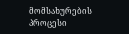მომსახურების პროცესი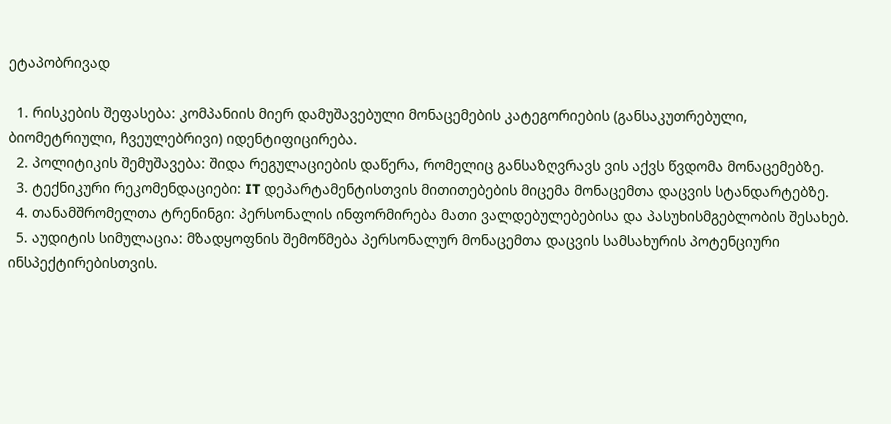ეტაპობრივად

  1. რისკების შეფასება: კომპანიის მიერ დამუშავებული მონაცემების კატეგორიების (განსაკუთრებული, ბიომეტრიული, ჩვეულებრივი) იდენტიფიცირება.
  2. პოლიტიკის შემუშავება: შიდა რეგულაციების დაწერა, რომელიც განსაზღვრავს ვის აქვს წვდომა მონაცემებზე.
  3. ტექნიკური რეკომენდაციები: IT დეპარტამენტისთვის მითითებების მიცემა მონაცემთა დაცვის სტანდარტებზე.
  4. თანამშრომელთა ტრენინგი: პერსონალის ინფორმირება მათი ვალდებულებებისა და პასუხისმგებლობის შესახებ.
  5. აუდიტის სიმულაცია: მზადყოფნის შემოწმება პერსონალურ მონაცემთა დაცვის სამსახურის პოტენციური ინსპექტირებისთვის.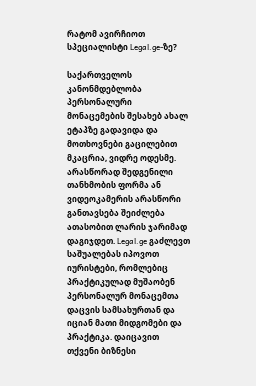რატომ ავირჩიოთ სპეციალისტი Legal.ge-ზე?

საქართველოს კანონმდებლობა პერსონალური მონაცემების შესახებ ახალ ეტაპზე გადავიდა და მოთხოვნები გაცილებით მკაცრია, ვიდრე ოდესმე. არასწორად შედგენილი თანხმობის ფორმა ან ვიდეოკამერის არასწორი განთავსება შეიძლება ათასობით ლარის ჯარიმად დაგიჯდეთ. Legal.ge გაძლევთ საშუალებას იპოვოთ იურისტები, რომლებიც პრაქტიკულად მუშაობენ პერსონალურ მონაცემთა დაცვის სამსახურთან და იციან მათი მიდგომები და პრაქტიკა. დაიცავით თქვენი ბიზნესი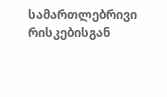სამართლებრივი რისკებისგან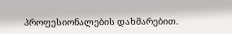პროფესიონალების დახმარებით.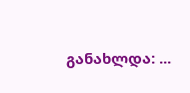განახლდა: ...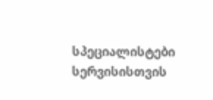სპეციალისტები სერვისისთვის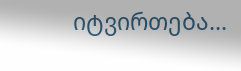იტვირთება...